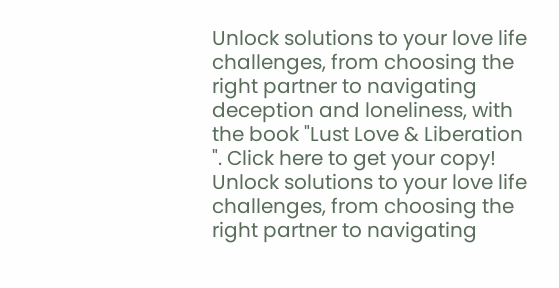Unlock solutions to your love life challenges, from choosing the right partner to navigating deception and loneliness, with the book "Lust Love & Liberation ". Click here to get your copy!
Unlock solutions to your love life challenges, from choosing the right partner to navigating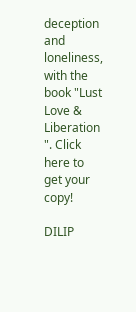deception and loneliness, with the book "Lust Love & Liberation ". Click here to get your copy!

DILIP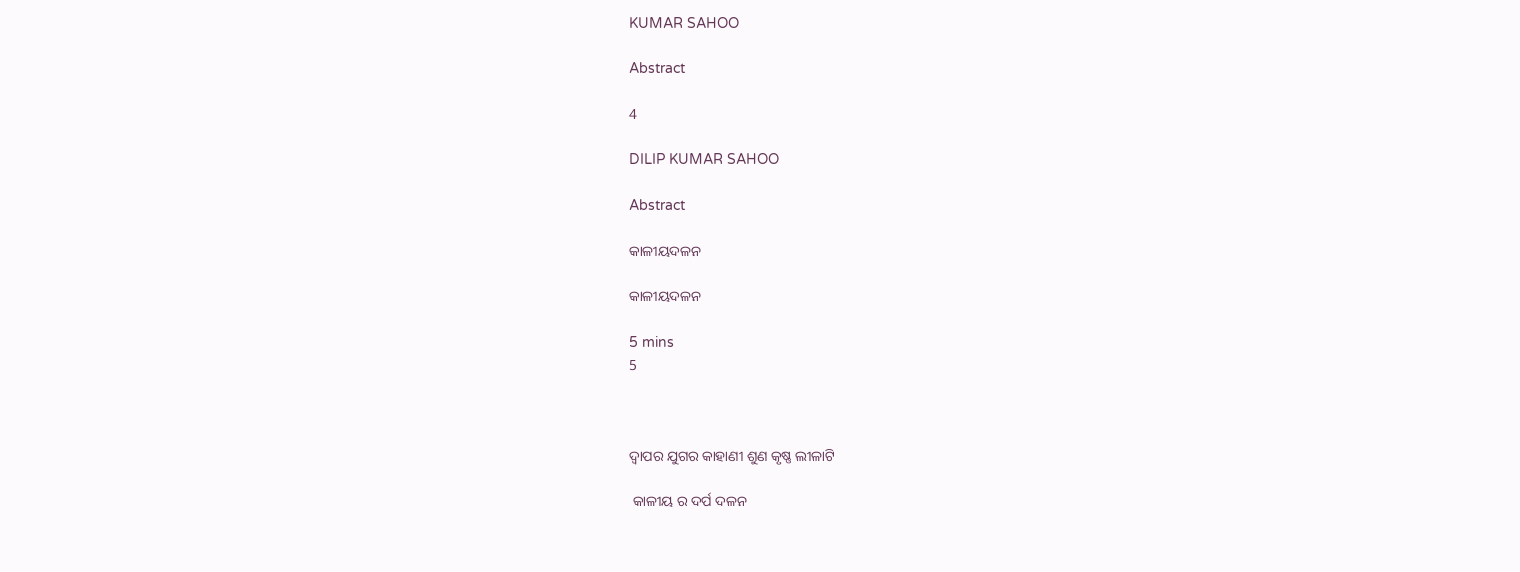KUMAR SAHOO

Abstract

4

DILIP KUMAR SAHOO

Abstract

କାଳୀୟଦଳନ

କାଳୀୟଦଳନ

5 mins
5



ଦ୍ବାପର ଯୁଗର କାହାଣୀ ଶୁଣ କୃଷ୍ଣ ଲୀଳାଟି

 କାଳୀୟ ର ଦର୍ପ ଦଳନ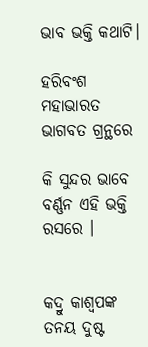ଭାବ ଭକ୍ତି କଥାଟି।

ହରିବଂଶ ମହାଭାରତ ଭାଗବତ ଗ୍ରନ୍ଥରେ

କି ସୁନ୍ଦର ଭାବେ ବର୍ଣ୍ଣନ ଏହି ଭକ୍ତି ରସରେ ।


କଦ୍ରୁ କାଶ୍ବପଙ୍କ ତନୟ ଦୁଷ୍ଟ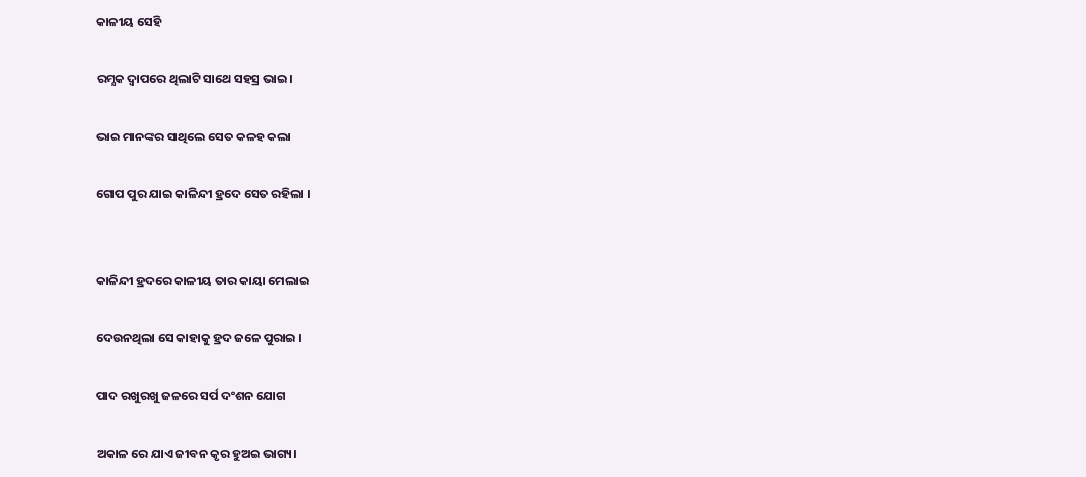କାଳୀୟ ସେହି

ରମ୍ଯକ ଦ୍ବାପରେ ଥିଲାଟି ସାଥେ ସହସ୍ର ଭାଇ।

ଭାଇ ମାନଙ୍କର ସାଥିଲେ ସେତ କଳହ କଲା

ଗୋପ ପୁର ଯାଇ କାଳିନ୍ଦୀ ହ୍ରଦେ ସେତ ରହିଲା ।


କାଳିନ୍ଦୀ ହ୍ରଦରେ କାଳୀୟ ତାର କାୟା ମେଲାଇ

ଦେଉନଥିଲା ସେ କାହାକୁ ହ୍ରଦ ଜଳେ ପୁରାଇ ।

ପାଦ ରଖୁରଖୁ ଜଳରେ ସର୍ପ ଦଂଶନ ଯୋଗ

ଅକାଳ ରେ ଯାଏ ଜୀବନ କୃର ହୁଅଇ ଭାଗ୍ୟ।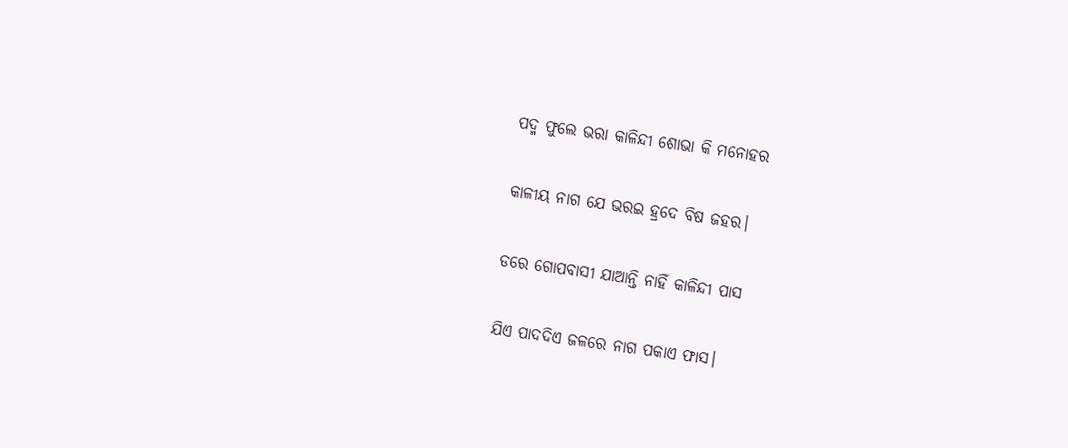ପଦ୍ମ ଫୁଲେ ଭରା କାଳିନ୍ଦୀ ଶୋଭା କି ମନୋହର

କାଳୀୟ ନାଗ ଯେ ଭରଇ ହ୍ରଦେ ବିଷ ଜହର।

ଡରେ ଗୋପବାସୀ ଯାଆନ୍ତି ନାହିଁ କାଳିନ୍ଦୀ ପାସ

ଯିଏ ପାଦଦିଏ ଜଳରେ ନାଗ ପକାଏ ଫାସ।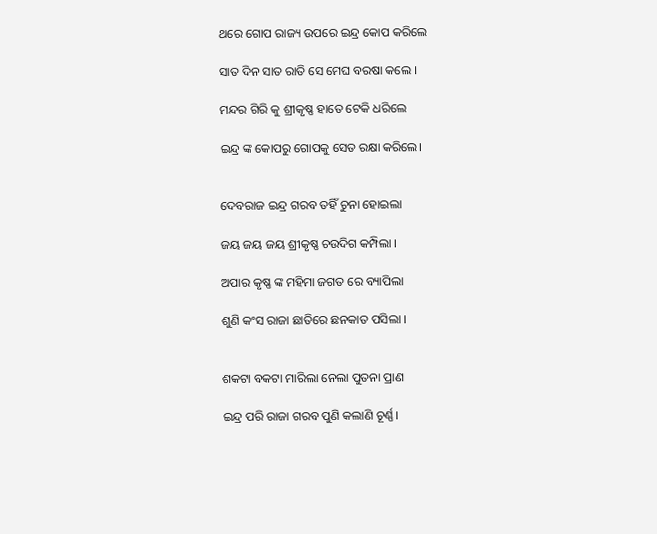ଥରେ ଗୋପ ରାଜ୍ୟ ଉପରେ ଇନ୍ଦ୍ର କୋପ କରିଲେ

ସାତ ଦିନ ସାତ ରାତି ସେ ମେଘ ବରଷା କଲେ ।

ମନ୍ଦର ଗିରି କୁ ଶ୍ରୀକୃଷ୍ଣ ହାତେ ଟେକି ଧରିଲେ

ଇନ୍ଦ୍ର ଙ୍କ କୋପରୁ ଗୋପକୁ ସେତ ରକ୍ଷା କରିଲେ।


ଦେବରାଜ ଇନ୍ଦ୍ର ଗରବ ତହିଁ ଚୁନା ହୋଇଲା

ଜୟ ଜୟ ଜୟ ଶ୍ରୀକୃଷ୍ଣ ଚଉଦିଗ କମ୍ପିଲା ।

ଅପାର କୃଷ୍ଣ ଙ୍କ ମହିମା ଜଗତ ରେ ବ୍ୟାପିଲା

ଶୁଣି କଂସ ରାଜା ଛାତିରେ ଛନକାତ ପସିଲା ।


ଶକଟା ବକଟା ମାରିଲା ନେଲା ପୁତନା ପ୍ରାଣ

ଇନ୍ଦ୍ର ପରି ରାଜା ଗରବ ପୁଣି କଲାଣି ଚୂର୍ଣ୍ଣ।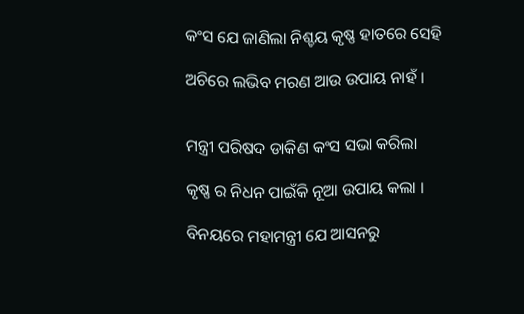କଂସ ଯେ ଜାଣିଲା ନିଶ୍ଚୟ କୃଷ୍ଣ ହାତରେ ସେହି

ଅଚିରେ ଲଭିବ ମରଣ ଆଉ ଉପାୟ ନାହଁ ।


ମନ୍ତ୍ରୀ ପରିଷଦ ଡାକିଣ କଂସ ସଭା କରିଲା

କୃଷ୍ଣ ର ନିଧନ ପାଇଁକି ନୂଆ ଉପାୟ କଲା ।

ବିନୟରେ ମହାମନ୍ତ୍ରୀ ଯେ ଆସନରୁ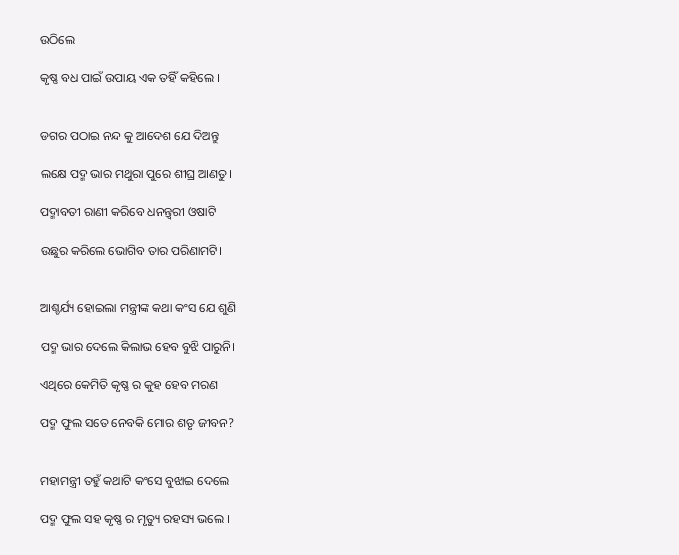ଉଠିଲେ

କୃଷ୍ଣ ବଧ ପାଇଁ ଉପାୟ ଏକ ତହିଁ କହିଲେ ।


ଡଗର ପଠାଇ ନନ୍ଦ କୁ ଆଦେଶ ଯେ ଦିଅନ୍ତୁ

ଲକ୍ଷେ ପଦ୍ମ ଭାର ମଥୁରା ପୁରେ ଶୀଘ୍ର ଆଣତୁ।

ପଦ୍ମାବତୀ ରାଣୀ କରିବେ ଧନନ୍ତ୍ବରୀ ଓଷାଟି

ଉଛୁର କରିଲେ ଭୋଗିବ ତାର ପରିଣାମଟି।


ଆଶ୍ଚର୍ଯ୍ୟ ହୋଇଲା ମନ୍ତ୍ରୀଙ୍କ କଥା କଂସ ଯେ ଶୁଣି

ପଦ୍ମ ଭାର ଦେଲେ କିଲାଭ ହେବ ବୁଝି ପାରୁନି।

ଏଥିରେ କେମିତି କୃଷ୍ଣ ର କୁହ ହେବ ମରଣ

ପଦ୍ମ ଫୁଲ ସତେ ନେବକି ମୋର ଶତୃ ଜୀବନ?


ମହାମନ୍ତ୍ରୀ ତହୁଁ କଥାଟି କଂସେ ବୁଝାଇ ଦେଲେ

ପଦ୍ମ ଫୁଲ ସହ କୃଷ୍ଣ ର ମୃତ୍ୟୁ ରହସ୍ୟ ଭଲେ ।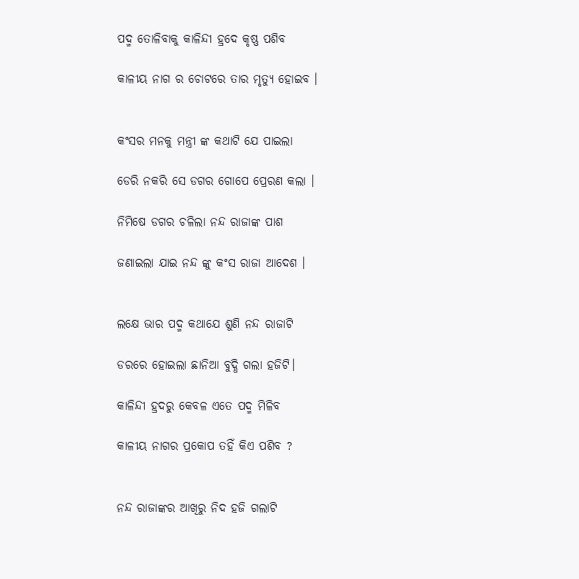ପଦ୍ମ ତୋଳିବାକୁ କାଳିନ୍ଦୀ ହ୍ରଦେ କୃଷ୍ଣ ପଶିବ

କାଳୀୟ ନାଗ ର ଚୋଟରେ ତାର ମୃତ୍ୟୁ ହୋଇବ ।


କଂସର ମନକୁ ମନ୍ତ୍ରୀ ଙ୍କ କଥାଟି ଯେ ପାଇଲା

ଡେରି ନକରି ସେ ଡଗର ଗୋପେ ପ୍ରେରଣ କଲା ।

ନିମିଷେ ଡଗର ଚଳିଲା ନନ୍ଦ ରାଜାଙ୍କ ପାଶ

ଜଣାଇଲା ଯାଇ ନନ୍ଦ ଙ୍କୁ କଂସ ରାଜା ଆଦେଶ ।


ଲକ୍ଷେ ଭାର ପଦ୍ମ କଥାଯେ ଶୁଣି ନନ୍ଦ ରାଜାଟି

ଡରରେ ହୋଇଲା ଛାନିଆ ବୁଦ୍ଧି ଗଲା ହଜିଟି।

କାଳିନ୍ଦୀ ହ୍ରଦରୁ କେବଳ ଏତେ ପଦ୍ମ ମିଳିବ

କାଳୀୟ ନାଗର ପ୍ରକୋପ ତହିଁ କିଏ ପଶିବ ?


ନନ୍ଦ ରାଜାଙ୍କର ଆଖିରୁ ନିଦ ହଜି ଗଲାଟି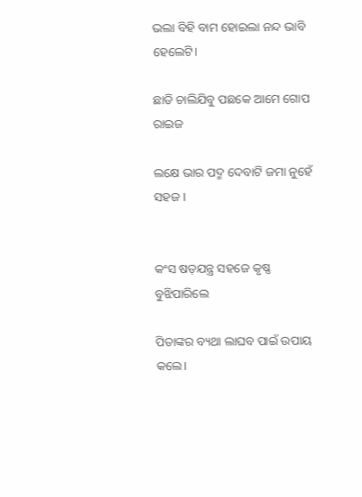ଭଲା ବିହି ବାମ ହୋଇଲା ନନ୍ଦ ଭାବି ହେଲେଟି।

ଛାଡି ଚାଲିଯିବୁ ପଛକେ ଆମେ ଗୋପ ରାଇଜ

ଲକ୍ଷେ ଭାର ପଦ୍ମ ଦେବାଟି ଜମା ନୁହେଁ ସହଜ ।


କଂସ ଷଡ଼ଯନ୍ତ୍ର ସହଜେ କୃଷ୍ଣ ବୁଝିପାରିଲେ

ପିତାଙ୍କର ବ୍ୟଥା ଲାଘବ ପାଇଁ ଉପାୟ କଲେ।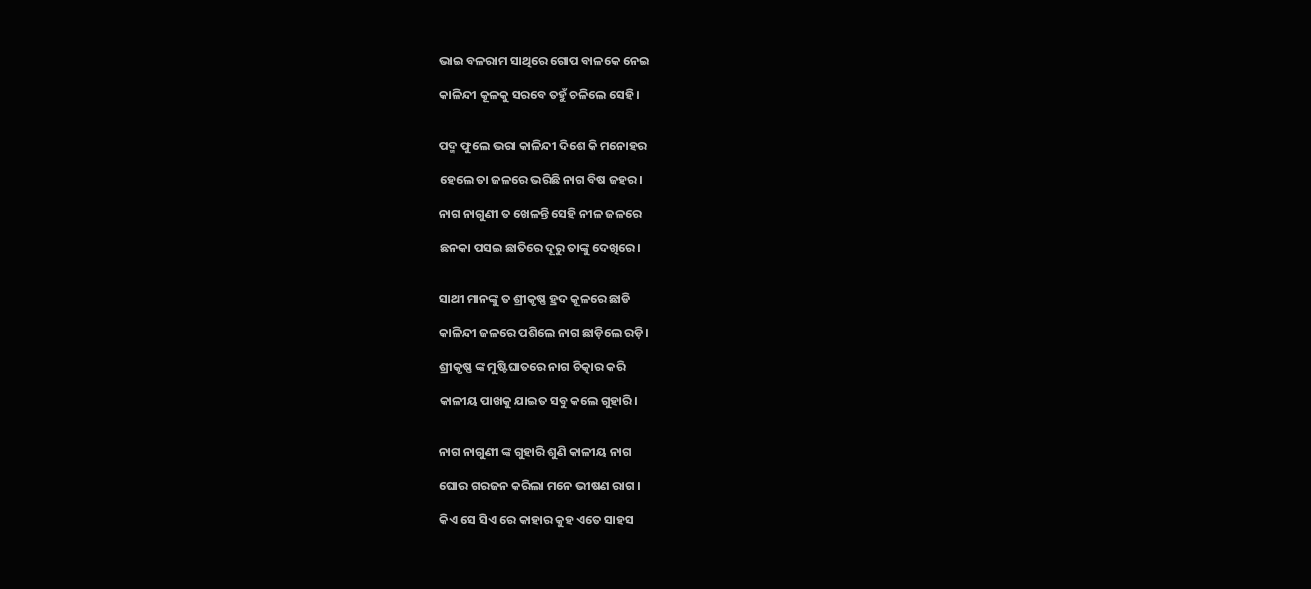ଭାଇ ବଳରାମ ସାଥିରେ ଗୋପ ବାଳକେ ନେଇ

କାଳିନ୍ଦୀ କୂଳକୁ ସରବେ ତହୁଁ ଚଳିଲେ ସେହି।


ପଦ୍ମ ଫୁଲେ ଭରା କାଳିନ୍ଦୀ ଦିଶେ କି ମନୋହର

ହେଲେ ତା ଜଳରେ ଭରିଛି ନାଗ ବିଷ ଜହର।

ନାଗ ନାଗୁଣୀ ତ ଖେଳନ୍ତି ସେହି ନୀଳ ଜଳରେ

ଛନକା ପସଇ ଛାତିରେ ଦୂରୁ ତାଙ୍କୁ ଦେଖିରେ।


ସାଥୀ ମାନଙ୍କୁ ତ ଶ୍ରୀକୃଷ୍ଣ ହ୍ରଦ କୂଳରେ ଛାଡି

କାଳିନ୍ଦୀ ଜଳରେ ପଶିଲେ ନାଗ ଛାଡ଼ିଲେ ରଡ଼ି।

ଶ୍ରୀକୃଷ୍ଣ ଙ୍କ ମୁଷ୍ଟିଘାତରେ ନାଗ ଚିତ୍କାର କରି

କାଳୀୟ ପାଖକୁ ଯାଇତ ସବୁ କଲେ ଗୁହାରି।


ନାଗ ନାଗୁଣୀ ଙ୍କ ଗୁହାରି ଶୁଣି କାଳୀୟ ନାଗ

ଘୋର ଗରଜନ କରିଲା ମନେ ଭୀଷଣ ରାଗ ।

କିଏ ସେ ସିଏ ରେ କାହାର କୁହ ଏତେ ସାହସ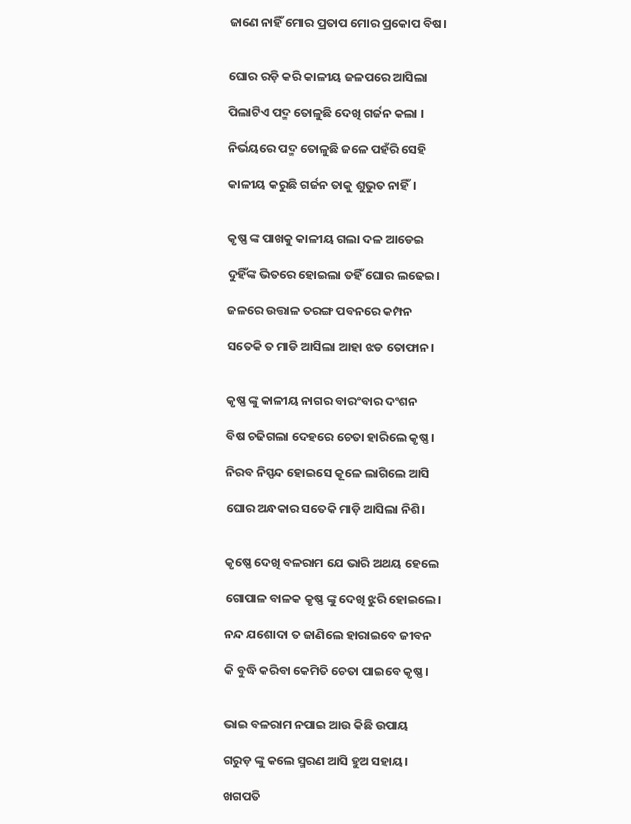ଜାଣେ ନାହିଁ ମୋର ପ୍ରତାପ ମୋର ପ୍ରକୋପ ବିଷ।


ଘୋର ରଡ଼ି କରି କାଳୀୟ ଜଳପରେ ଆସିଲା

ପିଲାଟିଏ ପଦ୍ମ ତୋଳୁଛି ଦେଖି ଗର୍ଜନ କଲା ।

ନିର୍ଭୟରେ ପଦ୍ମ ତୋଳୁଛି ଜଳେ ପହଁରି ସେହି

କାଳୀୟ କରୁଛି ଗର୍ଜନ ତାକୁ ଶୁଭୁତ ନାହିଁ।


କୃଷ୍ଣ ଙ୍କ ପାଖକୁ କାଳୀୟ ଗଲା ଦଳ ଆଡେଇ

ଦୁହିଁଙ୍କ ଭିତରେ ହୋଇଲା ତହିଁ ଘୋର ଲଢେଇ।

ଜଳରେ ଉତ୍ତାଳ ତରଙ୍ଗ ପବନରେ କମ୍ପନ

ସତେକି ତ ମାଡି ଆସିଲା ଆହା ଝଡ ତୋଫାନ।


କୃଷ୍ଣ ଙ୍କୁ କାଳୀୟ ନାଗର ବାରଂବାର ଦଂଶନ

ବିଷ ଚଢିଗଲା ଦେହରେ ଚେତା ହାରିଲେ କୃଷ୍ଣ।

ନିରବ ନିସ୍ପନ୍ଦ ହୋଇସେ କୂଳେ ଲାଗିଲେ ଆସି

ଘୋର ଅନ୍ଧକାର ସତେକି ମାଡ଼ି ଆସିଲା ନିଶି।


କୃଷ୍ଣେ ଦେଖି ବଳରାମ ଯେ ଭାରି ଅଥୟ ହେଲେ

ଗୋପାଳ ବାଳକ କୃଷ୍ଣ ଙ୍କୁ ଦେଖି ଝୁରି ହୋଇଲେ।

ନନ୍ଦ ଯଶୋଦା ତ ଜାଣିଲେ ହାରାଇବେ ଜୀବନ

କି ବୁଦ୍ଧି କରିବା କେମିତି ଚେତା ପାଇବେ କୃଷ୍ଣ।


ଭାଇ ବଳରାମ ନପାଇ ଆଉ କିଛି ଉପାୟ

ଗରୁଡ଼ ଙ୍କୁ କଲେ ସ୍ମରଣ ଆସି ହୁଅ ସହାୟ।

ଖଗପତି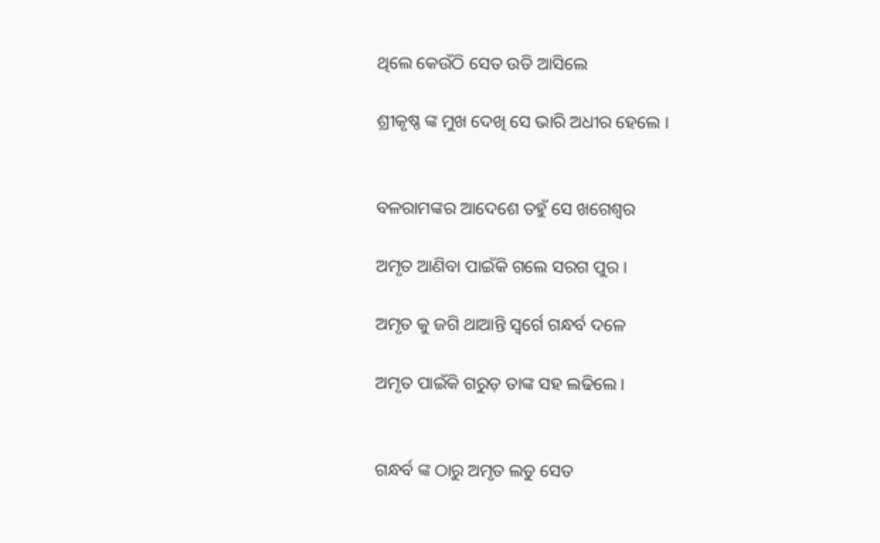ଥିଲେ କେଉଁଠି ସେତ ଉଡି ଆସିଲେ

ଶ୍ରୀକୃଷ୍ଣ ଙ୍କ ମୁଖ ଦେଖି ସେ ଭାରି ଅଧୀର ହେଲେ ।


ବଳରାମଙ୍କର ଆଦେଶେ ତହୁଁ ସେ ଖଗେଶ୍ବର

ଅମୃତ ଆଣିବା ପାଇଁକି ଗଲେ ସରଗ ପୁର ।

ଅମୃତ କୁ ଜଗି ଥାଆନ୍ତି ସ୍ବର୍ଗେ ଗନ୍ଧର୍ବ ଦଳେ

ଅମୃତ ପାଇଁକି ଗରୁଡ଼ ତାଙ୍କ ସହ ଲଢିଲେ।


ଗନ୍ଧର୍ବ ଙ୍କ ଠାରୁ ଅମୃତ ଲଡୁ ସେତ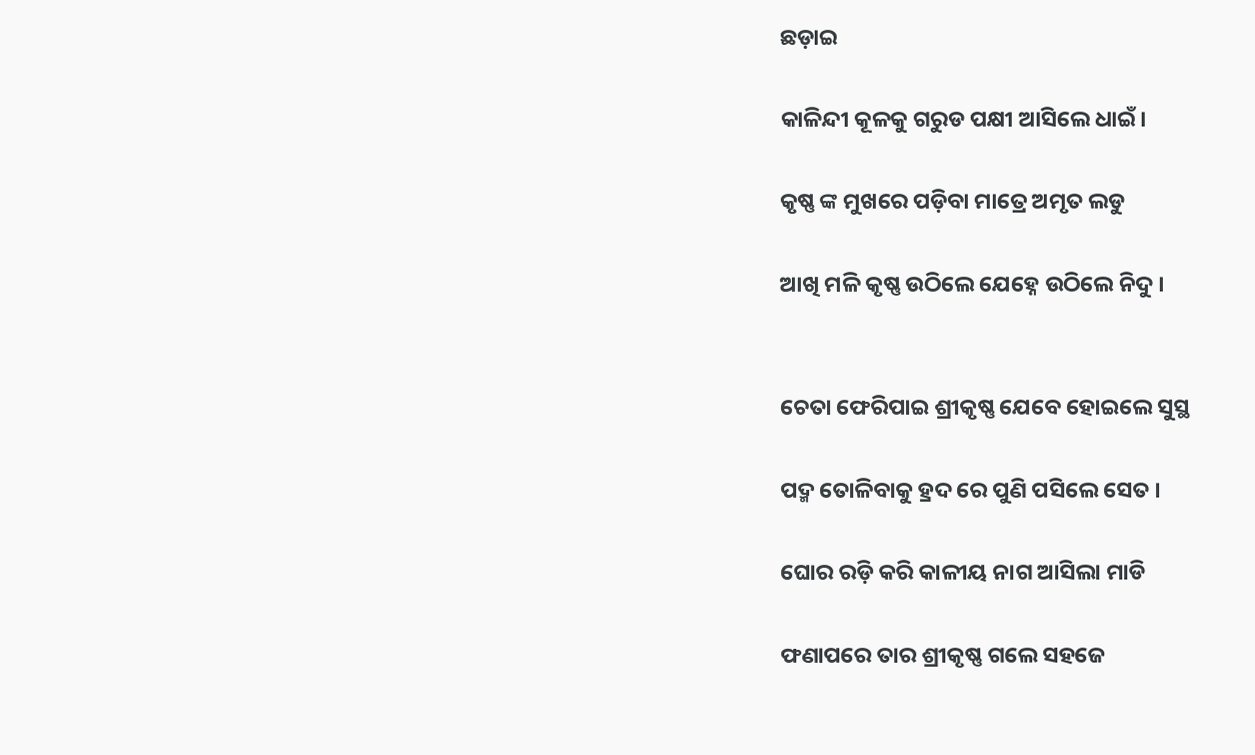ଛଡ଼ାଇ

କାଳିନ୍ଦୀ କୂଳକୁ ଗରୁଡ ପକ୍ଷୀ ଆସିଲେ ଧାଇଁ।

କୃଷ୍ଣ ଙ୍କ ମୁଖରେ ପଡ଼ିବା ମାତ୍ରେ ଅମୃତ ଲଡୁ

ଆଖି ମଳି କୃଷ୍ଣ ଉଠିଲେ ଯେହ୍ନେ ଉଠିଲେ ନିଦୁ ।


ଚେତା ଫେରିପାଇ ଶ୍ରୀକୃଷ୍ଣ ଯେବେ ହୋଇଲେ ସୁସ୍ଥ

ପଦ୍ମ ତୋଳିବାକୁ ହ୍ରଦ ରେ ପୁଣି ପସିଲେ ସେତ ।

ଘୋର ରଡ଼ି କରି କାଳୀୟ ନାଗ ଆସିଲା ମାଡି

ଫଣାପରେ ତାର ଶ୍ରୀକୃଷ୍ଣ ଗଲେ ସହଜେ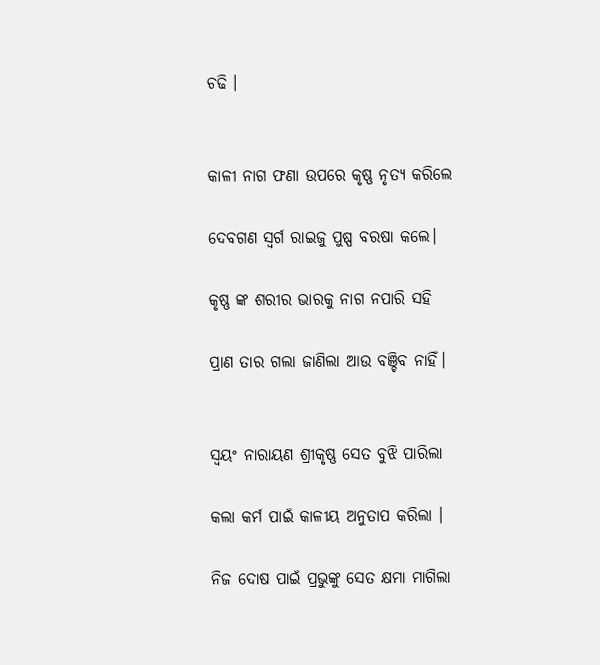ଚଢି ।


କାଳୀ ନାଗ ଫଣା ଉପରେ କୃଷ୍ଣ ନୃତ୍ୟ କରିଲେ

ଦେବଗଣ ସ୍ବର୍ଗ ରାଇଜୁ ପୁଷ୍ପ ବରଷା କଲେ।

କୃଷ୍ଣ ଙ୍କ ଶରୀର ଭାରକୁ ନାଗ ନପାରି ସହି

ପ୍ରାଣ ତାର ଗଲା ଜାଣିଲା ଆଉ ବଞ୍ଚିବ ନାହିଁ।


ସ୍ବୟଂ ନାରାୟଣ ଶ୍ରୀକୃଷ୍ଣ ସେତ ବୁଝି ପାରିଲା

କଲା କର୍ମ ପାଇଁ କାଳୀୟ ଅନୁତାପ କରିଲା ।

ନିଜ ଦୋଷ ପାଇଁ ପ୍ରଭୁଙ୍କୁ ସେତ କ୍ଷମା ମାଗିଲା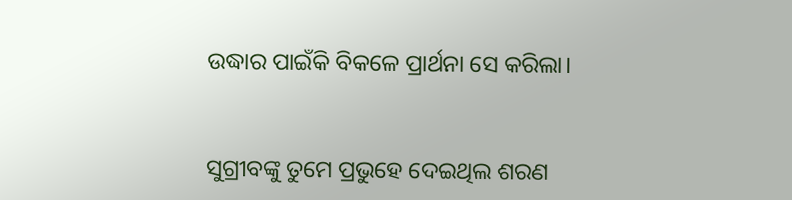ଉଦ୍ଧାର ପାଇଁକି ବିକଳେ ପ୍ରାର୍ଥନା ସେ କରିଲା।


ସୁଗ୍ରୀବଙ୍କୁ ତୁମେ ପ୍ରଭୁହେ ଦେଇଥିଲ ଶରଣ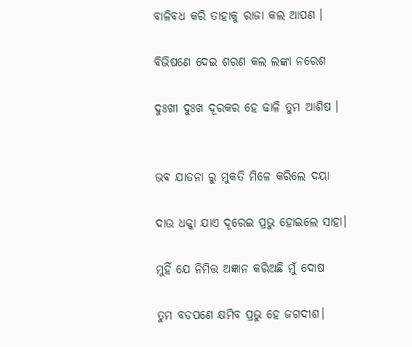ବାଳିବଧ କରି ତାହାକୁ ରାଜା କଲ ଆପଣ ।

ବିଭିଷଣେ ଦେଇ ଶରଣ କଲ ଲଙ୍କା ନରେଶ

ଦୁଃଖୀ ଦୁଃଖ ଦୂରକର ହେ ଢାଳି ତୁମ ଆଶିଷ ।


ଭବ ଯାତନା ରୁ ମୁକତି ମିଳେ କରିଲେ ଦୟା

ଦାଉ ଧକ୍କା ଯାଏ ଦୂରେଇ ପ୍ରଭୁ ହୋଇଲେ ସାହା।

ମୁହିଁ ଯେ ନିମିତ୍ତ ଅଜ୍ଞାନ କରିଅଛି ମୁଁ ଦୋଷ

ତୁମ ବଡପଣେ କ୍ଷମିବ ପ୍ରଭୁ ହେ ଜଗଦୀଶ।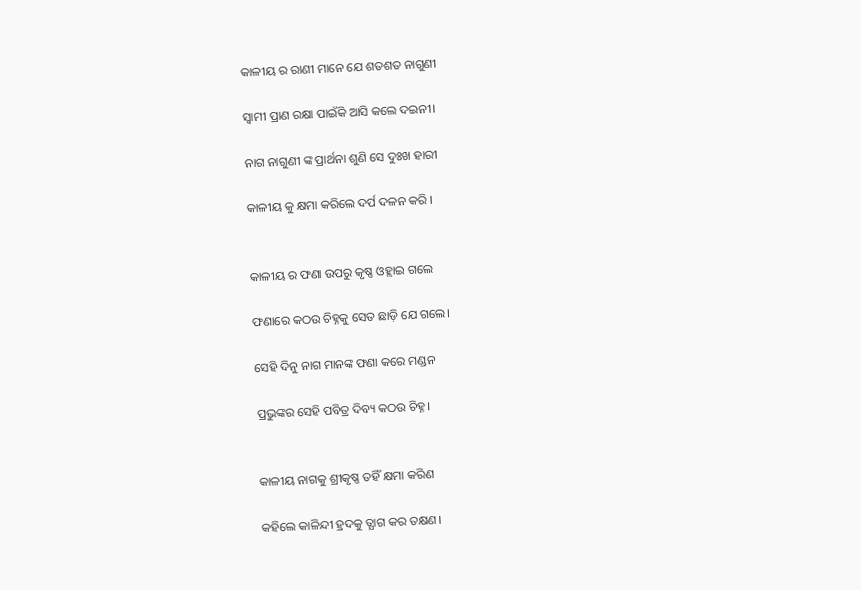କାଳୀୟ ର ରାଣୀ ମାନେ ଯେ ଶତଶତ ନାଗୁଣୀ

ସ୍ବାମୀ ପ୍ରାଣ ରକ୍ଷା ପାଇଁକି ଆସି କଲେ ଦଇନୀ।

ନାଗ ନାଗୁଣୀ ଙ୍କ ପ୍ରାର୍ଥନା ଶୁଣି ସେ ଦୁଃଖ ହାରୀ

କାଳୀୟ କୁ କ୍ଷମା କରିଲେ ଦର୍ପ ଦଳନ କରି ।


କାଳୀୟ ର ଫଣା ଉପରୁ କୃଷ୍ଣ ଓହ୍ଲାଇ ଗଲେ

ଫଣାରେ କଠଉ ଚିହ୍ନକୁ ସେତ ଛାଡ଼ି ଯେ ଗଲେ।

ସେହି ଦିନୁ ନାଗ ମାନଙ୍କ ଫଣା କରେ ମଣ୍ଡନ

ପ୍ରଭୁଙ୍କର ସେହି ପବିତ୍ର ଦିବ୍ୟ କଠଉ ଚିହ୍ନ।


କାଳୀୟ ନାଗକୁ ଶ୍ରୀକୃଷ୍ଣ ତହିଁ କ୍ଷମା କରିଣ

କହିଲେ କାଳିନ୍ଦୀ ହ୍ରଦକୁ ତ୍ଯାଗ କର ତକ୍ଷଣ।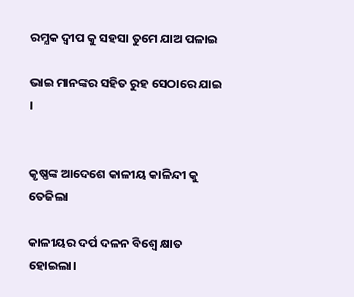ରମ୍ଯକ ଦ୍ବୀପ କୁ ସହସା ତୁମେ ଯାଅ ପଳାଇ

ଭାଇ ମାନଙ୍କର ସହିତ ରୁହ ସେଠାରେ ଯାଇ ।


କୃଷ୍ଣଙ୍କ ଆଦେଶେ କାଳୀୟ କାଳିନ୍ଦୀ କୁ ତେଜିଲା

କାଳୀୟର ଦର୍ପ ଦଳନ ବିଶ୍ବେ କ୍ଷାତ ହୋଇଲା।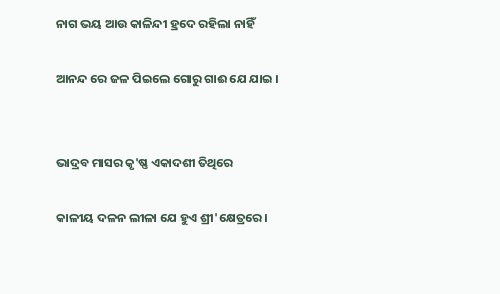ନାଗ ଭୟ ଆଉ କାଳିନ୍ଦୀ ହ୍ରଦେ ରହିଲା ନାହିଁ

ଆନନ୍ଦ ରେ ଜଳ ପିଇଲେ ଗୋରୁ ଗାଈ ଯେ ଯାଇ ।


ଭାଦ୍ରବ ମାସର କୃ'ଷ୍ଣ ଏକାଦଶୀ ତିଥିରେ

କାଳୀୟ ଦଳନ ଲୀଳା ଯେ ହୁଏ ଶ୍ରୀ'କ୍ଷେତ୍ରରେ।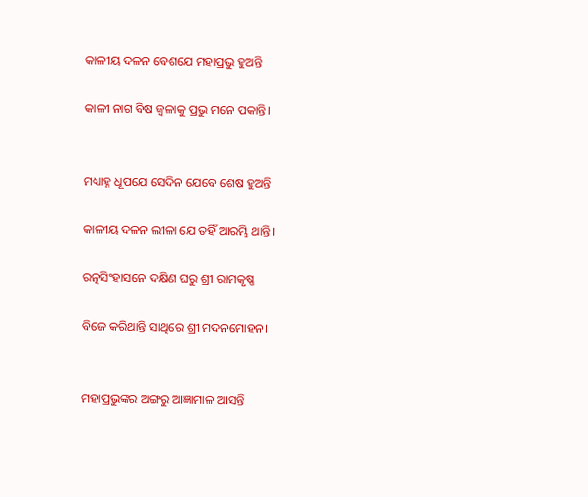କାଳୀୟ ଦଳନ ବେଶଯେ ମହାପ୍ରଭୁ ହୁଅନ୍ତି

କାଳୀ ନାଗ ବିଷ ଜ୍ବଳାକୁ ପ୍ରଭୁ ମନେ ପକାନ୍ତି।


ମଧ୍ୟାହ୍ନ ଧୂପଯେ ସେଦିନ ଯେବେ ଶେଷ ହୁଅନ୍ତି

କାଳୀୟ ଦଳନ ଲୀଳା ଯେ ତହିଁ ଆରମ୍ଭି ଥାନ୍ତି।

ରତ୍ନସିଂହାସନେ ଦକ୍ଷିଣ ଘରୁ ଶ୍ରୀ ରାମକୃଷ୍ଣ

ବିଜେ କରିଥାନ୍ତି ସାଥିରେ ଶ୍ରୀ ମଦନମୋହନ।


ମହାପ୍ରଭୁଙ୍କର ଅଙ୍ଗରୁ ଆଜ୍ଞାମାଳ ଆସନ୍ତି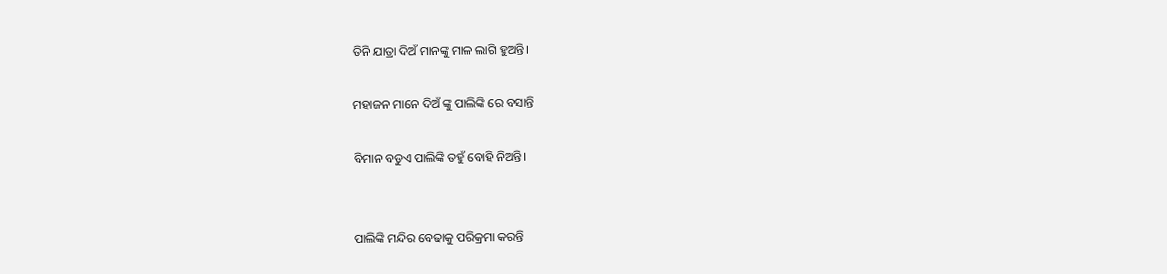ତିନି ଯାତ୍ରା ଦିଅଁ ମାନଙ୍କୁ ମାଳ ଲାଗି ହୁଅନ୍ତି।

ମହାଜନ ମାନେ ଦିଅଁ ଙ୍କୁ ପାଲିଙ୍କି ରେ ବସାନ୍ତି

ବିମାନ ବଡୁଏ ପାଲିଙ୍କି ତହୁଁ ବୋହି ନିଅନ୍ତି।


ପାଲିଙ୍କି ମନ୍ଦିର ବେଢାକୁ ପରିକ୍ରମା କରନ୍ତି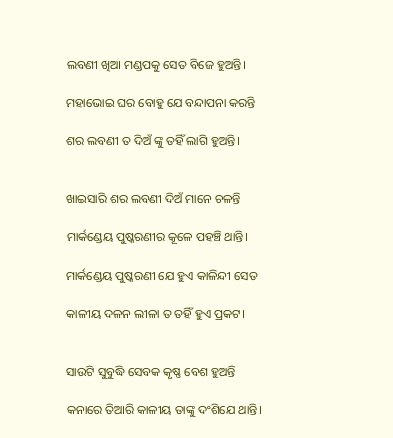ଲବଣୀ ଖିଆ ମଣ୍ଡପକୁ ସେତ ବିଜେ ହୁଅନ୍ତି।

ମହାଭୋଇ ଘର ବୋହୁ ଯେ ବନ୍ଦାପନା କରନ୍ତି

ଶର ଲବଣୀ ତ ଦିଅଁ ଙ୍କୁ ତହିଁ ଲାଗି ହୁଅନ୍ତି।


ଖାଇସାରି ଶର ଲବଣୀ ଦିଅଁ ମାନେ ଚଳନ୍ତି

ମାର୍କଣ୍ଡେୟ ପୁଷ୍କରଣୀର କୂଳେ ପହଞ୍ଚି ଥାନ୍ତି।

ମାର୍କଣ୍ଡେୟ ପୁଷ୍କରଣୀ ଯେ ହୁଏ କାଳିନ୍ଦୀ ସେତ

କାଳୀୟ ଦଳନ ଲୀଳା ତ ତହିଁ ହୁଏ ପ୍ରକଟ।


ସାଉଟି ସୁବୁଦ୍ଧି ସେବକ କୃଷ୍ଣ ବେଶ ହୁଅନ୍ତି

କନାରେ ତିଆରି କାଳୀୟ ତାଙ୍କୁ ଦଂଶିଯେ ଥାନ୍ତି।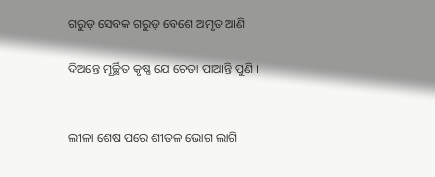ଗରୁଡ଼ ସେବକ ଗରୁଡ଼ ବେଶେ ଅମୃତ ଆଣି

ଦିଅନ୍ତେ ମୂର୍ଚ୍ଛିତ କୃଷ୍ଣ ଯେ ଚେତା ପାଆନ୍ତି ପୁଣି ।


ଲୀଳା ଶେଷ ପରେ ଶୀତଳ ଭୋଗ ଲାଗି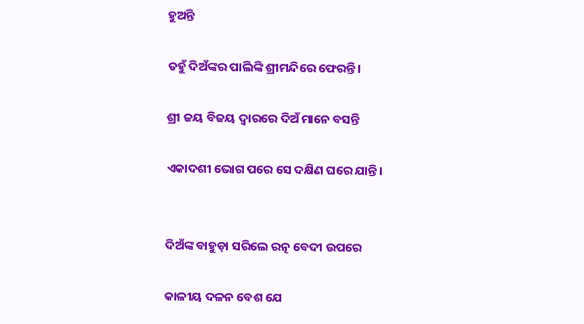ହୁଅନ୍ତି

ତହୁଁ ଦିଅଁଙ୍କର ପାଲିଙ୍କି ଶ୍ରୀମନ୍ଦିରେ ଫେରନ୍ତି।

ଶ୍ରୀ ଜୟ ବିଜୟ ଦ୍ବାରରେ ଦିଅଁ ମାନେ ବସନ୍ତି

ଏକାଦଶୀ ଭୋଗ ପରେ ସେ ଦକ୍ଷିଣ ଘରେ ଯାନ୍ତି।


ଦିଅଁଙ୍କ ବାହୁଡ଼ା ସରିଲେ ରତ୍ନ ବେଦୀ ଉପରେ

କାଳୀୟ ଦଳନ ବେଶ ଯେ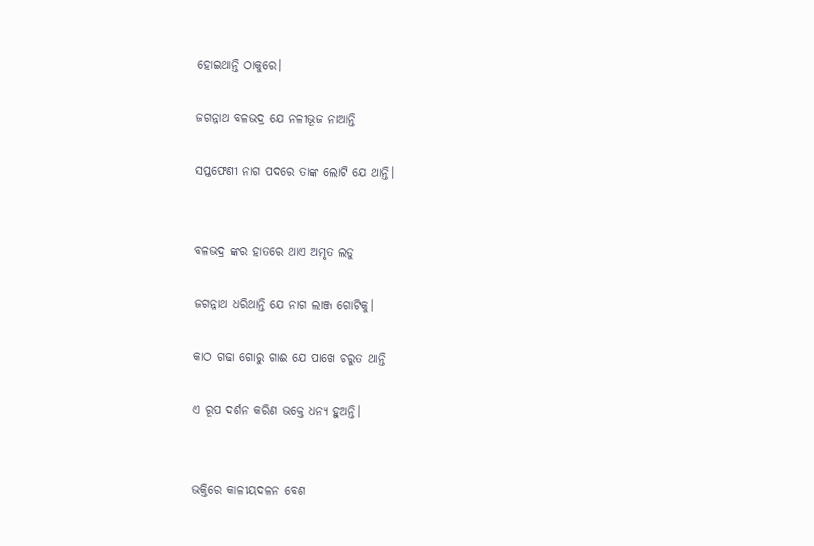ହୋଇଥାନ୍ତି ଠାକୁରେ।

ଜଗନ୍ନାଥ ବଳଭଦ୍ର ଯେ ନଳୀଭୂଜ ନାଆନ୍ତି

ସପ୍ତଫେଣୀ ନାଗ ପଦରେ ତାଙ୍କ ଲୋଟି ଯେ ଥାନ୍ତି।


ବଳଭଦ୍ର ଙ୍କର ହାତରେ ଥାଏ ଅମୃତ ଲଡୁ

ଜଗନ୍ନାଥ ଧରିଥାନ୍ତି ଯେ ନାଗ ଲାଞ୍ଜ ଗୋଟିକୁ।

କାଠ ଗଢା ଗୋରୁ ଗାଈ ଯେ ପାଖେ ଚରୁତ ଥାନ୍ତି

ଏ ରୂପ ଦର୍ଶନ କରିଣ ଭକ୍ତେ ଧନ୍ୟ ହୁଅନ୍ତି।


ଭକ୍ତିରେ କାଳୀୟଦଳନ ବେଶ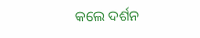କଲେ ଦର୍ଶନ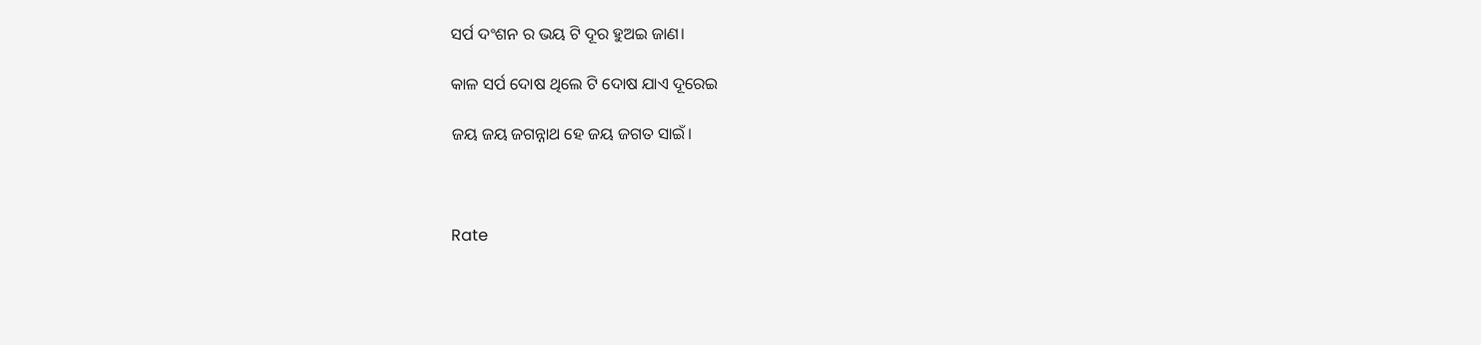ସର୍ପ ଦଂଶନ ର ଭୟ ଟି ଦୂର ହୁଅଇ ଜାଣ।

କାଳ ସର୍ପ ଦୋଷ ଥିଲେ ଟି ଦୋଷ ଯାଏ ଦୂରେଇ

ଜୟ ଜୟ ଜଗନ୍ନାଥ ହେ ଜୟ ଜଗତ ସାଇଁ।



Rate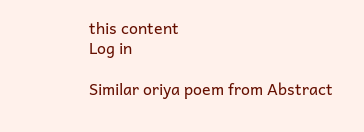this content
Log in

Similar oriya poem from Abstract